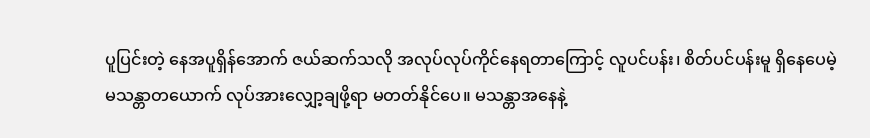ပူပြင်းတဲ့ နေအပူရှိန်အောက် ဇယ်ဆက်သလို အလုပ်လုပ်ကိုင်နေရတာကြောင့် လူပင်ပန်း၊ စိတ်ပင်ပန်းမူ ရှိနေပေမဲ့ မသန္တာတယောက် လုပ်အားလျှော့ချဖို့ရာ မတတ်နိုင်ပေ။ မသန္တာအနေနဲ့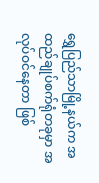ရွှေပြည်သာမြို့နယ်က အထည်ချုပ်စက်ရုံတခုမှာ အလုပ်ဝင်နေတာ ဖြစ်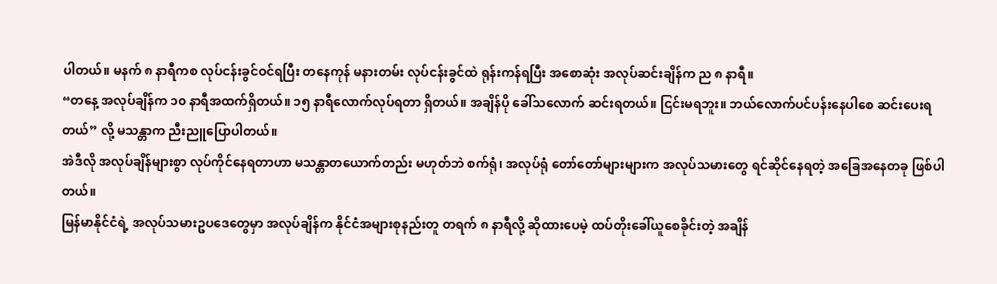ပါတယ်။ မနက် ၈ နာရီကစ လုပ်ငန်းခွင်ဝင်ရပြီး တနေကုန် မနားတမ်း လုပ်ငန်းခွင်ထဲ ရုန်းကန်ရပြီး အစောဆုံး အလုပ်ဆင်းချိန်က ည ၈ နာရီ။
“တနေ့ အလုပ်ချိန်က ၁၀ နာရီအထက်ရှိတယ်။ ၁၅ နာရီလောက်လုပ်ရတာ ရှိတယ်။ အချိန်ပို ခေါ်သလောက် ဆင်းရတယ်။ ငြင်းမရဘူး။ ဘယ်လောက်ပင်ပန်းနေပါစေ ဆင်းပေးရတယ်” လို့ မသန္တာက ညီးညူပြောပါတယ်။
အဲဒီလို အလုပ်ချိန်များစွာ လုပ်ကိုင်နေရတာဟာ မသန္တာတယောက်တည်း မဟုတ်ဘဲ စက်ရုံ၊ အလုပ်ရုံ တော်တော်များများက အလုပ်သမားတွေ ရင်ဆိုင်နေရတဲ့ အခြေအနေတခု ဖြစ်ပါတယ်။
မြန်မာနိုင်ငံရဲ့ အလုပ်သမားဥပဒေတွေမှာ အလုပ်ချိန်က နိုင်ငံအများစုနည်းတူ တရက် ၈ နာရီလို့ ဆိုထားပေမဲ့ ထပ်တိုးခေါ်ယူစေခိုင်းတဲ့ အချိန်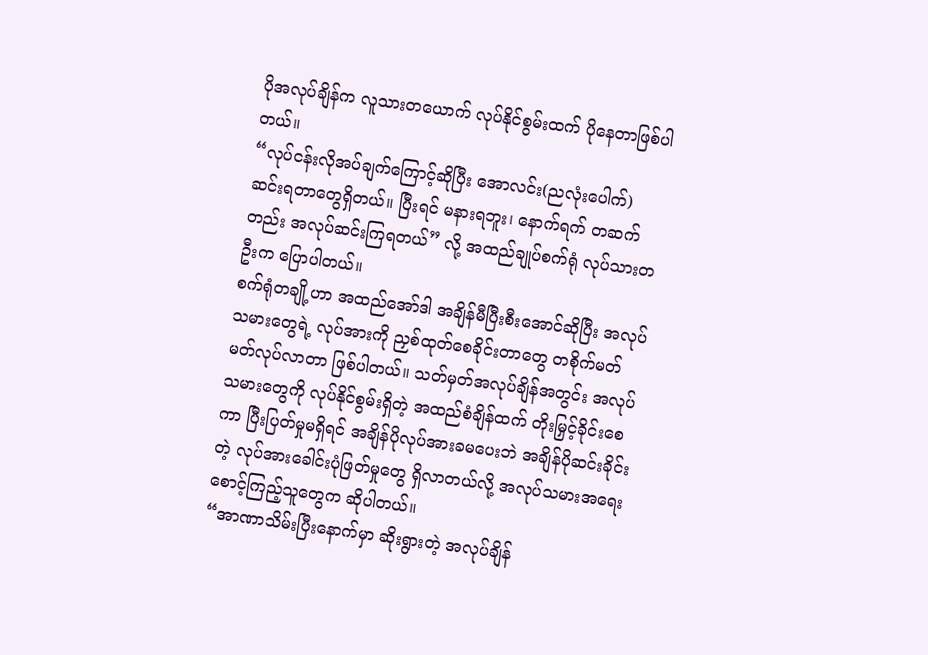ပိုအလုပ်ချိန်က လူသားတယောက် လုပ်နိုင်စွမ်းထက် ပိုနေတာဖြစ်ပါတယ်။
“လုပ်ငန်းလိုအပ်ချက်ကြောင့်ဆိုပြီး အောလင်း(ညလုံးပေါက်) ဆင်းရတာတွေရှိတယ်။ ပြီးရင် မနားရဘူး၊ နောက်ရက် တဆက်တည်း အလုပ်ဆင်းကြရတယ်” လို့ အထည်ချုပ်စက်ရုံ လုပ်သားတဦးက ပြောပါတယ်။
စက်ရုံတချို့ဟာ အထည်အော်ဒါ အချိန်မီပြီးစီးအောင်ဆိုပြီး အလုပ်သမားတွေရဲ့ လုပ်အားကို ညှစ်ထုတ်စေခိုင်းတာတွေ တစိုက်မတ်မတ်လုပ်လာတာ ဖြစ်ပါတယ်။ သတ်မှတ်အလုပ်ချိန်အတွင်း အလုပ်သမားတွေကို လုပ်နိုင်စွမ်းရှိတဲ့ အထည်စံချိန်ထက် တိုးမြှင့်ခိုင်းစေကာ ပြီးပြတ်မှုမရှိရင် အချိန်ပိုလုပ်အားခမပေးဘဲ အချိန်ပိုဆင်းခိုင်းတဲ့ လုပ်အားခေါင်းပုံဖြတ်မှုတွေ ရှိလာတယ်လို့ အလုပ်သမားအရေး စောင့်ကြည့်သူတွေက ဆိုပါတယ်။
“အာဏာသိမ်းပြီးနောက်မှာ ဆိုးရွားတဲ့ အလုပ်ချိန်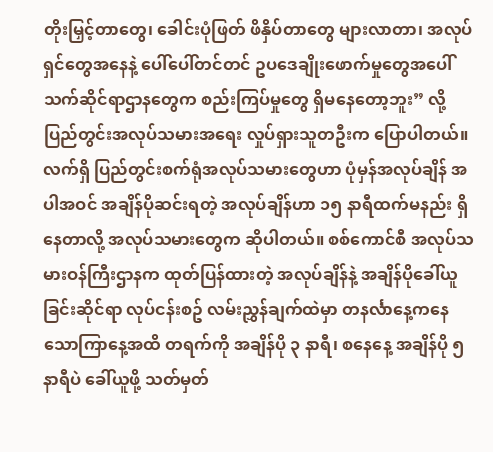တိုးမြှင့်တာတွေ၊ ခေါင်းပုံဖြတ် ဖိနှိပ်တာတွေ များလာတာ၊ အလုပ်ရှင်တွေအနေနဲ့ ပေါ်ပေါ်တင်တင် ဥပဒေချိုးဖောက်မှုတွေအပေါ် သက်ဆိုင်ရာဌာနတွေက စည်းကြပ်မှုတွေ ရှိမနေတော့ဘူး” လို့ ပြည်တွင်းအလုပ်သမားအရေး လှုပ်ရှားသူတဦးက ပြောပါတယ်။
လက်ရှိ ပြည်တွင်းစက်ရုံအလုပ်သမားတွေဟာ ပုံမှန်အလုပ်ချိန် အပါအဝင် အချိန်ပိုဆင်းရတဲ့ အလုပ်ချိန်ဟာ ၁၅ နာရီထက်မနည်း ရှိနေတာလို့ အလုပ်သမားတွေက ဆိုပါတယ်။ စစ်ကောင်စီ အလုပ်သမားဝန်ကြီးဌာနက ထုတ်ပြန်ထားတဲ့ အလုပ်ချိန်နဲ့ အချိန်ပိုခေါ်ယူခြင်းဆိုင်ရာ လုပ်ငန်းစဥ် လမ်းညွှန်ချက်ထဲမှာ တနင်္လာနေ့ကနေ သောကြာနေ့အထိ တရက်ကို အချိန်ပို ၃ နာရီ၊ စနေနေ့ အချိန်ပို ၅ နာရီပဲ ခေါ်ယူဖို့ သတ်မှတ်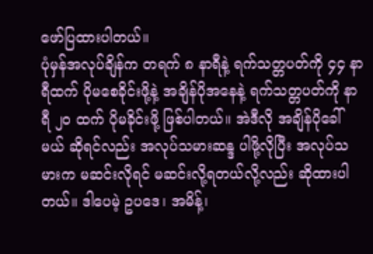ဖော်ပြထားပါတယ်။
ပုံမှန်အလုပ်ချိန်က တရက် ၈ နာရီနဲ့ ရက်သတ္တပတ်ကို ၄၄ နာရီထက် ပိုမစေခိုင်းဖို့နဲ့ အချိန်ပိုအနေနဲ့ ရက်သတ္တပတ်ကို နာရီ ၂၀ ထက် ပိုမခိုင်းဖို့ ဖြစ်ပါတယ်။ အဲဒီလို အချိန်ပိုခေါ်မယ် ဆိုရင်လည်း အလုပ်သမားဆန္ဒ ပါဖို့လိုပြီး အလုပ်သမားက မဆင်းလိုရင် မဆင်းလို့ရတယ်လို့လည်း ဆိုထားပါတယ်။ ဒါပေမဲ့ ဥပဒေ၊ အမိန့်၊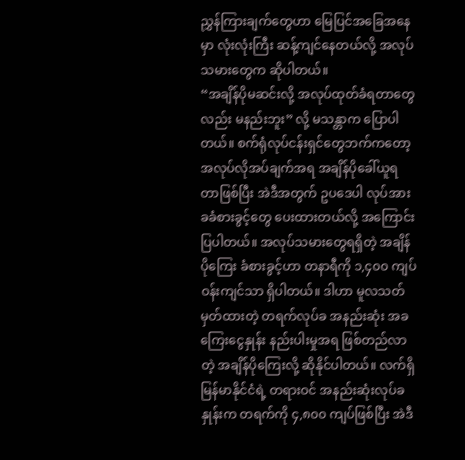ညွှန်ကြားချက်တွေဟာ မြေပြင်အခြေအနေမှာ လုံးလုံးကြီး ဆန့်ကျင်နေတယ်လို့ အလုပ်သမားတွေက ဆိုပါတယ်။
“အချိန်ပိုမဆင်းလို့ အလုပ်ထုတ်ခံရတာတွေလည်း မနည်းဘူး” လို့ မသန္တာက ပြောပါတယ်။ စက်ရုံလုပ်ငန်းရှင်တွေဘက်ကတော့ အလုပ်လိုအပ်ချက်အရ အချိန်ပိုခေါ်ယူရတာဖြစ်ပြီး အဲဒီအတွက် ဥပဒေပါ လုပ်အားခခံစားခွင့်တွေ ပေးထားတယ်လို့ အကြောင်းပြပါတယ်။ အလုပ်သမားတွေရရှိတဲ့ အချိန်ပိုကြေး ခံစားခွင့်ဟာ တနာရီကို ၁,၄၀၀ ကျပ်ဝန်းကျင်သာ ရှိပါတယ်။ ဒါဟာ မူလသတ်မှတ်ထားတဲ့ တရက်လုပ်ခ အနည်းဆုံး အခကြေးငွေနှုန်း နည်းပါးမှုအရ ဖြစ်တည်လာတဲ့ အချိန်ပိုကြေးလို့ ဆိုနိုင်ပါတယ်။ လက်ရှိ မြန်မာနိုင်ငံရဲ့ တရားဝင် အနည်းဆုံးလုပ်ခနှုန်းက တရက်ကို ၄,၈၀၀ ကျပ်ဖြစ်ပြီး အဲဒီ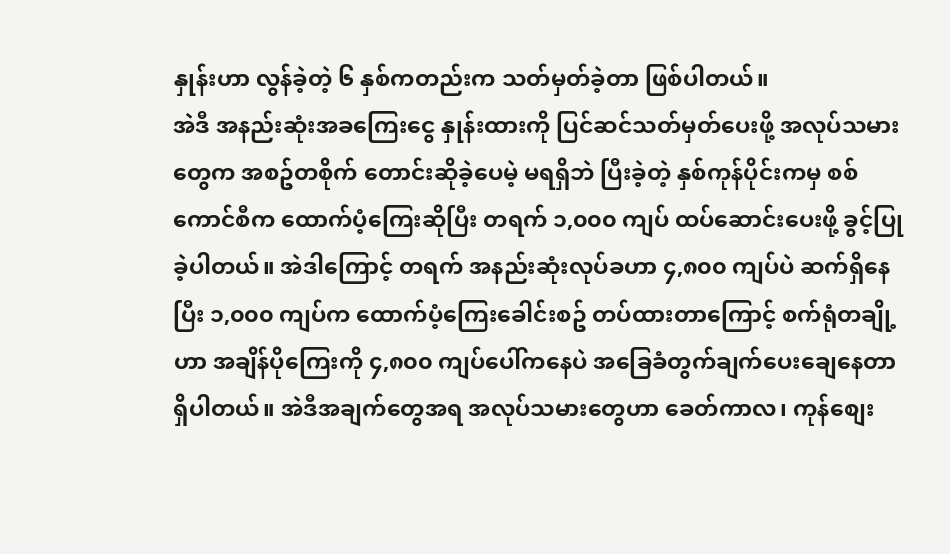နှုန်းဟာ လွန်ခဲ့တဲ့ ၆ နှစ်ကတည်းက သတ်မှတ်ခဲ့တာ ဖြစ်ပါတယ်။
အဲဒီ အနည်းဆုံးအခကြေးငွေ နှုန်းထားကို ပြင်ဆင်သတ်မှတ်ပေးဖို့ အလုပ်သမားတွေက အစဥ်တစိုက် တောင်းဆိုခဲ့ပေမဲ့ မရရှိဘဲ ပြီးခဲ့တဲ့ နှစ်ကုန်ပိုင်းကမှ စစ်ကောင်စီက ထောက်ပံ့ကြေးဆိုပြီး တရက် ၁,၀၀၀ ကျပ် ထပ်ဆောင်းပေးဖို့ ခွင့်ပြုခဲ့ပါတယ်။ အဲဒါကြောင့် တရက် အနည်းဆုံးလုပ်ခဟာ ၄,၈၀၀ ကျပ်ပဲ ဆက်ရှိနေပြီး ၁,၀၀၀ ကျပ်က ထောက်ပံ့ကြေးခေါင်းစဥ် တပ်ထားတာကြောင့် စက်ရုံတချို့ဟာ အချိန်ပိုကြေးကို ၄,၈၀၀ ကျပ်ပေါ်ကနေပဲ အခြေခံတွက်ချက်ပေးချေနေတာ ရှိပါတယ်။ အဲဒီအချက်တွေအရ အလုပ်သမားတွေဟာ ခေတ်ကာလ၊ ကုန်စျေး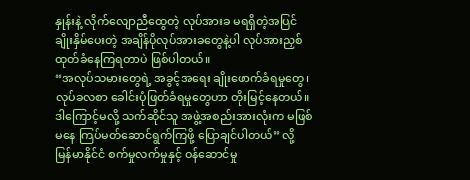နှုန်းနဲ့ လိုက်လျောညီထွေတဲ့ လုပ်အားခ မရရှိတဲ့အပြင် ချိုးနှိမ်ပေးတဲ့ အချိန်ပိုလုပ်အားခတွေနဲ့ပါ လုပ်အားညှစ်ထုတ်ခံနေကြရတာပဲ ဖြစ်ပါတယ်။
“အလုပ်သမားတွေရဲ့ အခွင့်အရေး ချိုးဖောက်ခံရမှုတွေ၊ လုပ်ခလစာ ခေါင်းပုံဖြတ်ခံရမှုတွေဟာ တိုးမြင့်နေတယ်။ ဒါကြောင့်မလို့ သက်ဆိုင်သူ အဖွဲ့အစည်းအားလုံးက မဖြစ်မနေ ကြပ်မတ်ဆောင်ရွက်ကြဖို့ ပြောချင်ပါတယ်” လို့ မြန်မာနိုင်ငံ စက်မှုလက်မှုနှင့် ဝန်ဆောင်မှု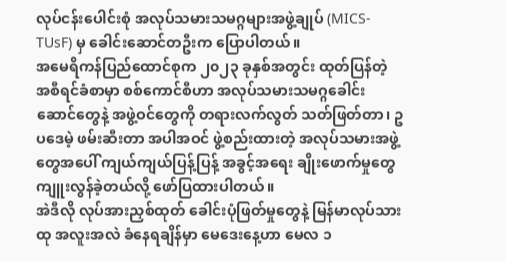လုပ်ငန်းပေါင်းစုံ အလုပ်သမားသမဂ္ဂများအဖွဲ့ချုပ် (MICS-TUsF) မှ ခေါင်းဆောင်တဦးက ပြောပါတယ်။
အမေရိကန်ပြည်ထောင်စုက ၂၀၂၃ ခုနှစ်အတွင်း ထုတ်ပြန်တဲ့ အစီရင်ခံစာမှာ စစ်ကောင်စီဟာ အလုပ်သမားသမဂ္ဂခေါင်းဆောင်တွေနဲ့ အဖွဲ့ဝင်တွေကို တရားလက်လွတ် သတ်ဖြတ်တာ၊ ဥပဒေမဲ့ ဖမ်းဆီးတာ အပါအဝင် ဖွဲ့စည်းထားတဲ့ အလုပ်သမားအဖွဲ့တွေအပေါ် ကျယ်ကျယ်ပြန့်ပြန့် အခွင့်အရေး ချိုးဖောက်မှုတွေ ကျူးလွန်ခဲ့တယ်လို့ ဖော်ပြထားပါတယ်။
အဲဒီလို လုပ်အားညှစ်ထုတ် ခေါင်းပုံဖြတ်မှုတွေနဲ့ မြန်မာလုပ်သားထု အလူးအလဲ ခံနေရချိန်မှာ မေဒေးနေ့ဟာ မေလ ၁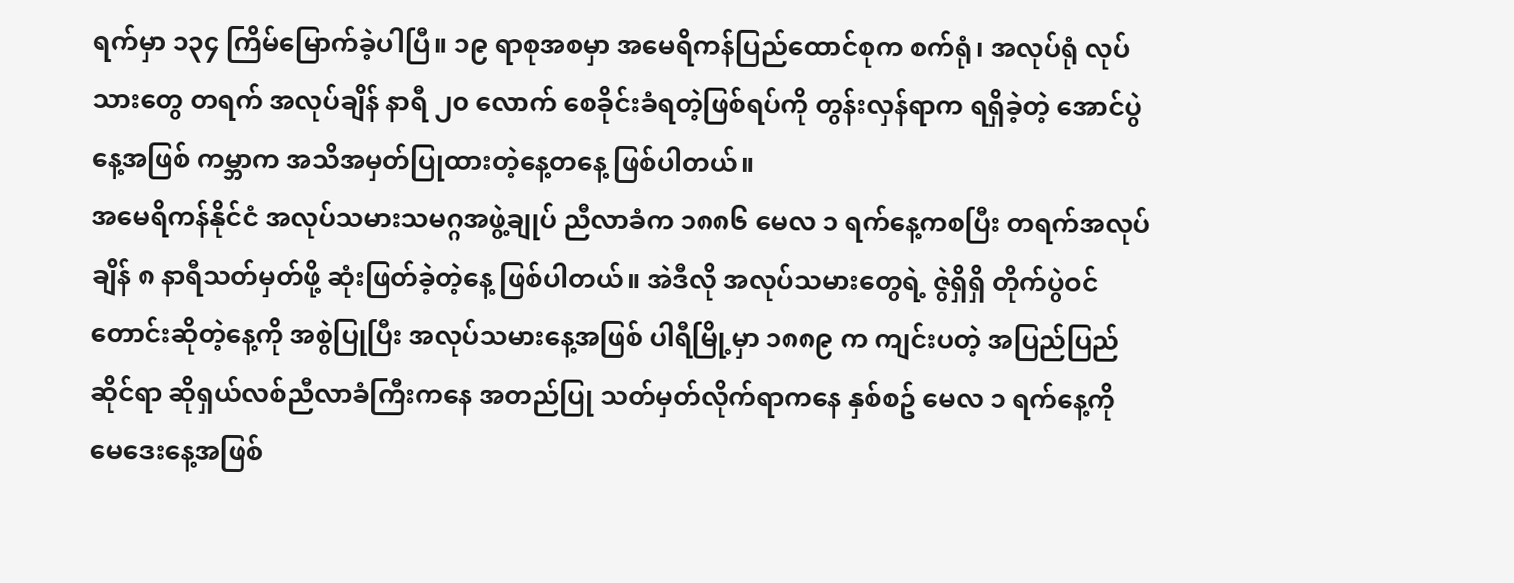ရက်မှာ ၁၃၄ ကြိမ်မြောက်ခဲ့ပါပြီ။ ၁၉ ရာစုအစမှာ အမေရိကန်ပြည်ထောင်စုက စက်ရုံ၊ အလုပ်ရုံ လုပ်သားတွေ တရက် အလုပ်ချိန် နာရီ ၂၀ လောက် စေခိုင်းခံရတဲ့ဖြစ်ရပ်ကို တွန်းလှန်ရာက ရရှိခဲ့တဲ့ အောင်ပွဲနေ့အဖြစ် ကမ္ဘာက အသိအမှတ်ပြုထားတဲ့နေ့တနေ့ ဖြစ်ပါတယ်။
အမေရိကန်နိုင်ငံ အလုပ်သမားသမဂ္ဂအဖွဲ့ချုပ် ညီလာခံက ၁၈၈၆ မေလ ၁ ရက်နေ့ကစပြီး တရက်အလုပ်ချိန် ၈ နာရီသတ်မှတ်ဖို့ ဆုံးဖြတ်ခဲ့တဲ့နေ့ ဖြစ်ပါတယ်။ အဲဒီလို အလုပ်သမားတွေရဲ့ ဇွဲရှိရှိ တိုက်ပွဲဝင် တောင်းဆိုတဲ့နေ့ကို အစွဲပြုပြီး အလုပ်သမားနေ့အဖြစ် ပါရီမြို့မှာ ၁၈၈၉ က ကျင်းပတဲ့ အပြည်ပြည်ဆိုင်ရာ ဆိုရှယ်လစ်ညီလာခံကြီးကနေ အတည်ပြု သတ်မှတ်လိုက်ရာကနေ နှစ်စဥ် မေလ ၁ ရက်နေ့ကို မေဒေးနေ့အဖြစ်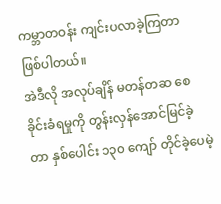ကမ္ဘာတဝန်း ကျင်းပလာခဲ့ကြတာ ဖြစ်ပါတယ်။
အဲဒီလို အလုပ်ချိန် မတန်တဆ စေခိုင်းခံရမှုကို တွန်းလှန်အောင်မြင်ခဲ့တာ နှစ်ပေါင်း ၁၃၀ ကျော် တိုင်ခဲ့ပေမဲ့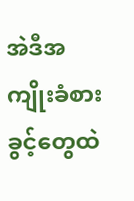အဲဒီအကျိုးခံစားခွင့်တွေထဲ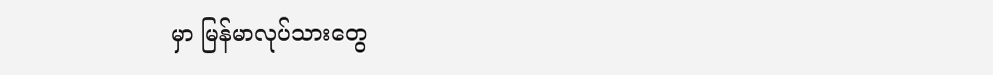မှာ မြန်မာလုပ်သားတွေ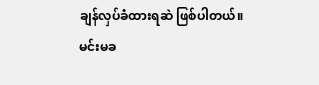ချန်လှပ်ခံထားရဆဲ ဖြစ်ပါတယ်။
မင်းမခ